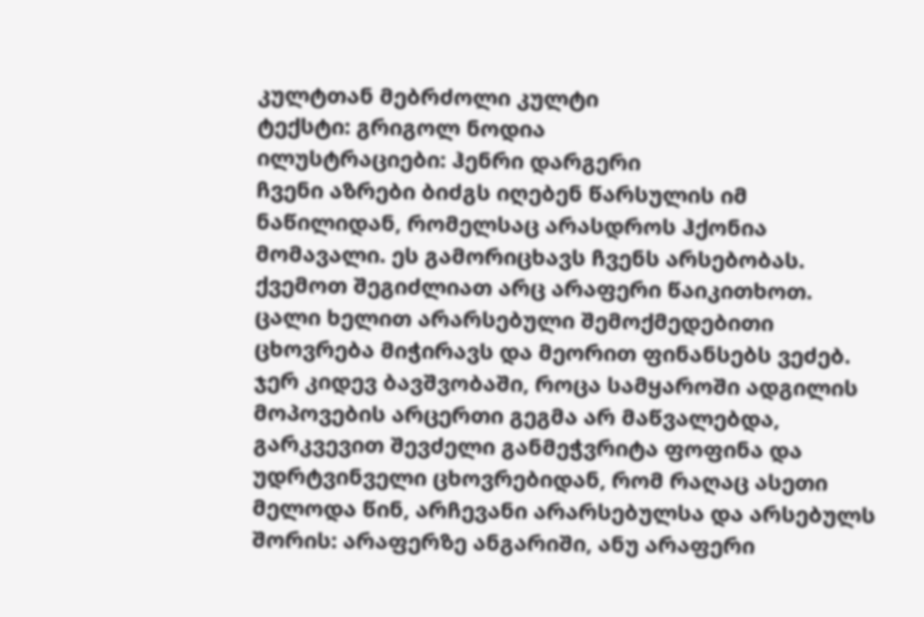კულტთან მებრძოლი კულტი
ტექსტი: გრიგოლ ნოდია
ილუსტრაციები: ჰენრი დარგერი
ჩვენი აზრები ბიძგს იღებენ წარსულის იმ ნაწილიდან, რომელსაც არასდროს ჰქონია მომავალი. ეს გამორიცხავს ჩვენს არსებობას. ქვემოთ შეგიძლიათ არც არაფერი წაიკითხოთ.
ცალი ხელით არარსებული შემოქმედებითი ცხოვრება მიჭირავს და მეორით ფინანსებს ვეძებ. ჯერ კიდევ ბავშვობაში, როცა სამყაროში ადგილის მოპოვების არცერთი გეგმა არ მაწვალებდა, გარკვევით შევძელი განმეჭვრიტა ფოფინა და უდრტვინველი ცხოვრებიდან, რომ რაღაც ასეთი მელოდა წინ, არჩევანი არარსებულსა და არსებულს შორის: არაფერზე ანგარიში, ანუ არაფერი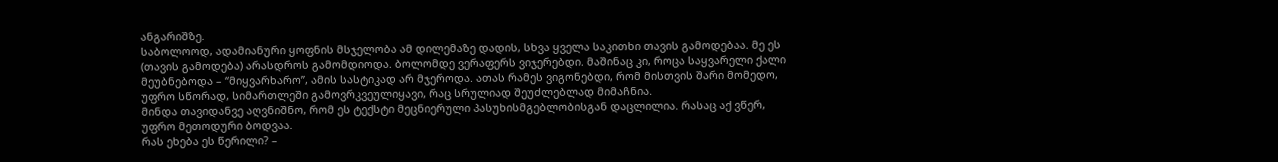ანგარიშზე.
საბოლოოდ, ადამიანური ყოფნის მსჯელობა ამ დილემაზე დადის, სხვა ყველა საკითხი თავის გამოდებაა. მე ეს (თავის გამოდება) არასდროს გამომდიოდა. ბოლომდე ვერაფერს ვიჯერებდი. მაშინაც კი, როცა საყვარელი ქალი მეუბნებოდა – “მიყვარხარო”, ამის სასტიკად არ მჯეროდა. ათას რამეს ვიგონებდი, რომ მისთვის შარი მომედო, უფრო სწორად, სიმართლეში გამოვრკვეულიყავი, რაც სრულიად შეუძლებლად მიმაჩნია.
მინდა თავიდანვე აღვნიშნო, რომ ეს ტექსტი მეცნიერული პასუხისმგებლობისგან დაცლილია. რასაც აქ ვწერ, უფრო მეთოდური ბოდვაა.
რას ეხება ეს წერილი? –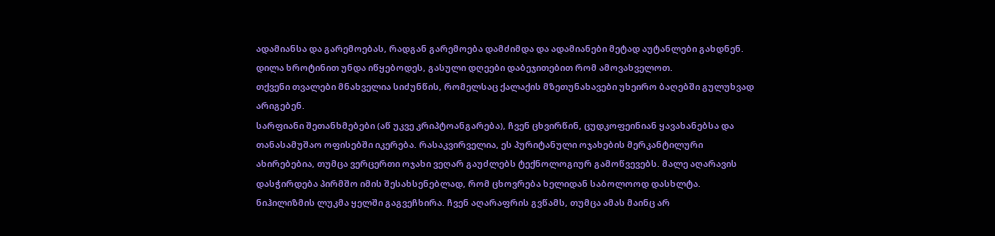ადამიანსა და გარემოებას, რადგან გარემოება დამძიმდა და ადამიანები მეტად აუტანლები გახდნენ.
დილა ხროტინით უნდა იწყებოდეს, გასული დღეები დაბეჯითებით რომ ამოვახველოთ.
თქვენი თვალები მნახველია სიძუნწის, რომელსაც ქალაქის მზეთუნახავები უხეირო ბაღებში გულუხვად არიგებენ.
სარფიანი შეთანხმებები (აწ უკვე კრიპტოანგარება), ჩვენ ცხვირწინ, ცუდკოფეინიან ყავახანებსა და თანასამუშაო ოფისებში იკერება. რასაკვირველია, ეს პურიტანული ოჯახების მერკანტილური ახირებებია, თუმცა ვერცერთი ოჯახი ვეღარ გაუძლებს ტექნოლოგიურ გამოწვევებს. მალე აღარავის დასჭირდება პირმშო იმის შესახსენებლად, რომ ცხოვრება ხელიდან საბოლოოდ დასხლტა. ნიჰილიზმის ლუკმა ყელში გაგვეჩხირა. ჩვენ აღარაფრის გვწამს, თუმცა ამას მაინც არ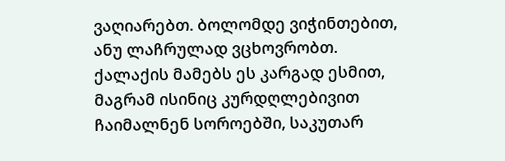ვაღიარებთ. ბოლომდე ვიჭინთებით, ანუ ლაჩრულად ვცხოვრობთ. ქალაქის მამებს ეს კარგად ესმით, მაგრამ ისინიც კურდღლებივით ჩაიმალნენ სოროებში, საკუთარ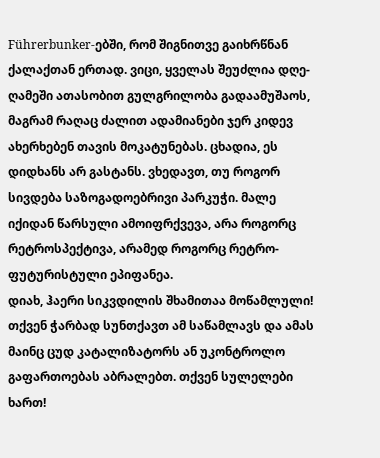Führerbunker-ებში, რომ შიგნითვე გაიხრწნან ქალაქთან ერთად. ვიცი, ყველას შეუძლია დღე-ღამეში ათასობით გულგრილობა გადაამუშაოს, მაგრამ რაღაც ძალით ადამიანები ჯერ კიდევ ახერხებენ თავის მოკატუნებას. ცხადია, ეს დიდხანს არ გასტანს. ვხედავთ, თუ როგორ სივდება საზოგადოებრივი პარკუჭი. მალე იქიდან წარსული ამოიფრქვევა, არა როგორც რეტროსპექტივა, არამედ როგორც რეტრო-ფუტურისტული ეპიფანეა.
დიახ, ჰაერი სიკვდილის შხამითაა მოწამლული! თქვენ ჭარბად სუნთქავთ ამ საწამლავს და ამას მაინც ცუდ კატალიზატორს ან უკონტროლო გაფართოებას აბრალებთ. თქვენ სულელები ხართ!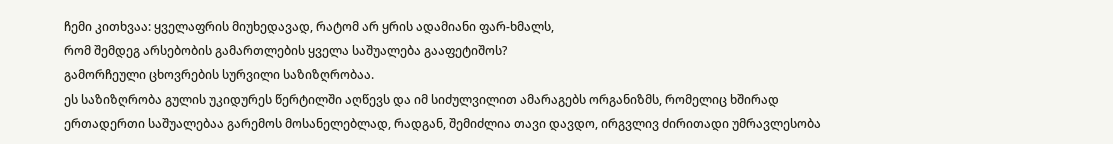ჩემი კითხვაა: ყველაფრის მიუხედავად, რატომ არ ყრის ადამიანი ფარ-ხმალს,
რომ შემდეგ არსებობის გამართლების ყველა საშუალება გააფეტიშოს?
გამორჩეული ცხოვრების სურვილი საზიზღრობაა.
ეს საზიზღრობა გულის უკიდურეს წერტილში აღწევს და იმ სიძულვილით ამარაგებს ორგანიზმს, რომელიც ხშირად ერთადერთი საშუალებაა გარემოს მოსანელებლად, რადგან, შემიძლია თავი დავდო, ირგვლივ ძირითადი უმრავლესობა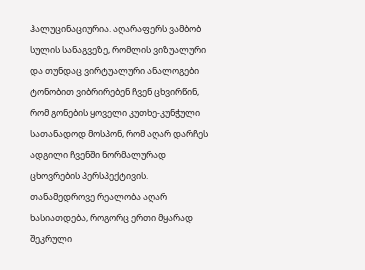ჰალუცინაციურია. აღარაფერს ვამბობ სულის სანაგვეზე, რომლის ვიზუალური და თუნდაც ვირტუალური ანალოგები ტონობით ვიბრირებენ ჩვენ ცხვირწინ, რომ გონების ყოველი კუთხე-კუნჭული სათანადოდ მოსპონ, რომ აღარ დარჩეს ადგილი ჩვენში ნორმალურად ცხოვრების პერსპექტივის.
თანამედროვე რეალობა აღარ ხასიათდება, როგორც ერთი მყარად შეკრული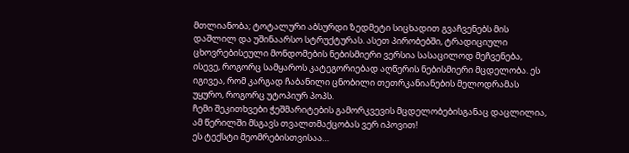მთლიანობა; ტოტალური აბსურდი ზედმეტი სიცხადით გვაჩვენებს მის დაშლილ და უშინაარსო სტრუქტურას. ასეთ პირობებში, ტრადიციული ცხოვრებისეული მონდომების ნებისმიერი ვერსია სასაცილოდ მეჩვენება, ისევე, როგორც სამყაროს კატეგორიებად აღწერის ნებისმიერი მცდელობა. ეს იგივეა, რომ კარგად ჩაბანილი ცნობილი თეთრკანიანების მელოდრამას უყურო, როგორც უტოპიურ პოპს.
ჩემი შეკითხვები ჭეშმარიტების გამორკვევის მცდელობებისგანაც დაცლილია, ამ წერილში მსგავს თვალთმაქცობას ვერ იპოვით!
ეს ტექსტი მეომრებისთვისაა…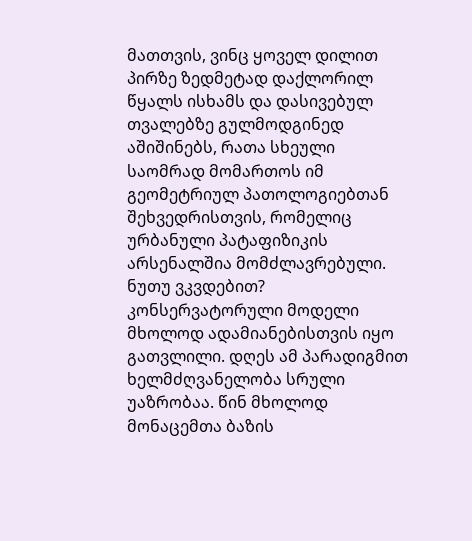მათთვის, ვინც ყოველ დილით პირზე ზედმეტად დაქლორილ წყალს ისხამს და დასივებულ თვალებზე გულმოდგინედ აშიშინებს, რათა სხეული საომრად მომართოს იმ გეომეტრიულ პათოლოგიებთან შეხვედრისთვის, რომელიც ურბანული პატაფიზიკის არსენალშია მომძლავრებული.
ნუთუ ვკვდებით?
კონსერვატორული მოდელი მხოლოდ ადამიანებისთვის იყო გათვლილი. დღეს ამ პარადიგმით ხელმძღვანელობა სრული უაზრობაა. წინ მხოლოდ მონაცემთა ბაზის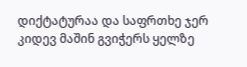დიქტატურაა და საფრთხე ჯერ კიდევ მაშინ გვიჭერს ყელზე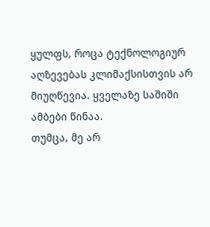ყულფს, როცა ტექნოლოგიურ აღზევებას კლიმაქსისთვის არ მიუღწევია. ყველაზე საშიში ამბები წინაა.
თუმცა, მე არ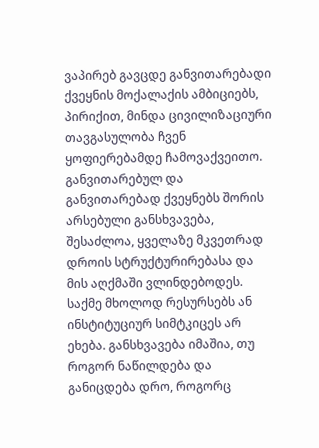ვაპირებ გავცდე განვითარებადი ქვეყნის მოქალაქის ამბიციებს, პირიქით, მინდა ცივილიზაციური თავგასულობა ჩვენ ყოფიერებამდე ჩამოვაქვეითო.
განვითარებულ და განვითარებად ქვეყნებს შორის არსებული განსხვავება, შესაძლოა, ყველაზე მკვეთრად დროის სტრუქტურირებასა და მის აღქმაში ვლინდებოდეს. საქმე მხოლოდ რესურსებს ან ინსტიტუციურ სიმტკიცეს არ ეხება. განსხვავება იმაშია, თუ როგორ ნაწილდება და განიცდება დრო, როგორც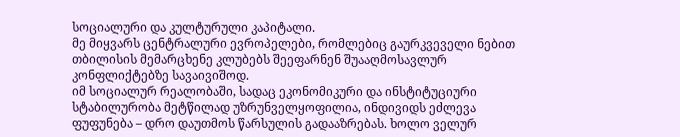სოციალური და კულტურული კაპიტალი.
მე მიყვარს ცენტრალური ევროპელები, რომლებიც გაურკვეველი ნებით თბილისის მემარცხენე კლუბებს შეეფარნენ შუააღმოსავლურ კონფლიქტებზე სავაივიშოდ.
იმ სოციალურ რეალობაში, სადაც ეკონომიკური და ინსტიტუციური სტაბილურობა მეტწილად უზრუნველყოფილია, ინდივიდს ეძლევა ფუფუნება – დრო დაუთმოს წარსულის გადააზრებას. ხოლო ველურ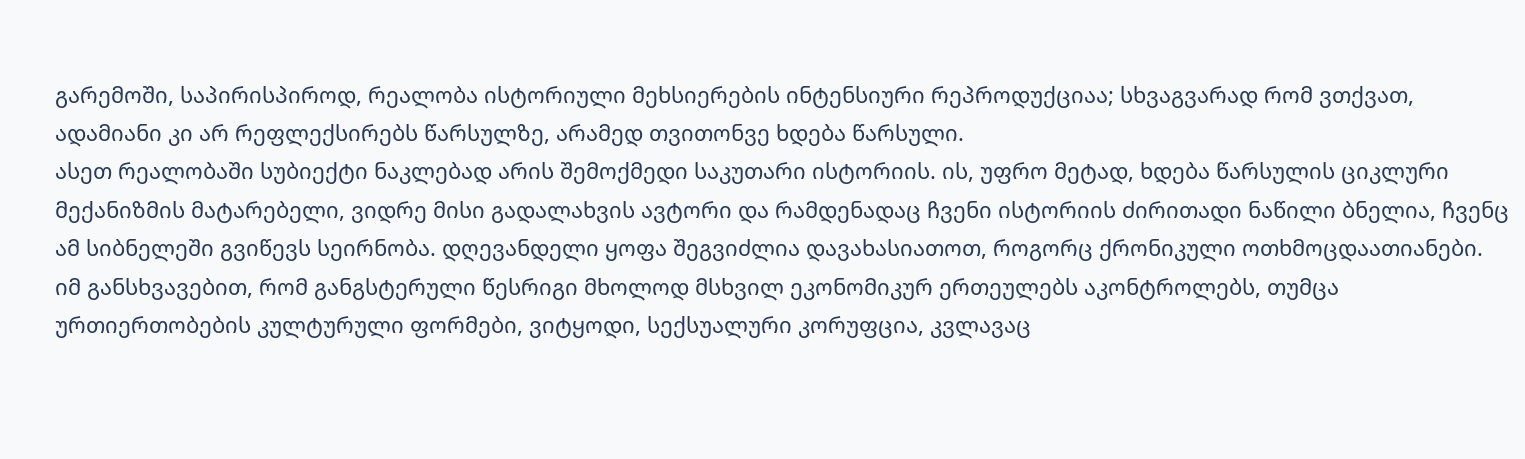გარემოში, საპირისპიროდ, რეალობა ისტორიული მეხსიერების ინტენსიური რეპროდუქციაა; სხვაგვარად რომ ვთქვათ, ადამიანი კი არ რეფლექსირებს წარსულზე, არამედ თვითონვე ხდება წარსული.
ასეთ რეალობაში სუბიექტი ნაკლებად არის შემოქმედი საკუთარი ისტორიის. ის, უფრო მეტად, ხდება წარსულის ციკლური მექანიზმის მატარებელი, ვიდრე მისი გადალახვის ავტორი და რამდენადაც ჩვენი ისტორიის ძირითადი ნაწილი ბნელია, ჩვენც ამ სიბნელეში გვიწევს სეირნობა. დღევანდელი ყოფა შეგვიძლია დავახასიათოთ, როგორც ქრონიკული ოთხმოცდაათიანები. იმ განსხვავებით, რომ განგსტერული წესრიგი მხოლოდ მსხვილ ეკონომიკურ ერთეულებს აკონტროლებს, თუმცა ურთიერთობების კულტურული ფორმები, ვიტყოდი, სექსუალური კორუფცია, კვლავაც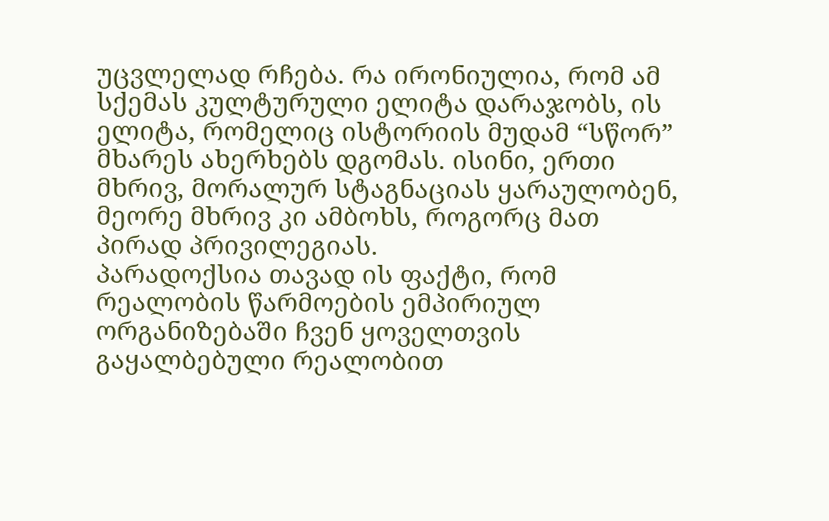უცვლელად რჩება. რა ირონიულია, რომ ამ სქემას კულტურული ელიტა დარაჯობს, ის ელიტა, რომელიც ისტორიის მუდამ “სწორ” მხარეს ახერხებს დგომას. ისინი, ერთი მხრივ, მორალურ სტაგნაციას ყარაულობენ, მეორე მხრივ კი ამბოხს, როგორც მათ პირად პრივილეგიას.
პარადოქსია თავად ის ფაქტი, რომ რეალობის წარმოების ემპირიულ ორგანიზებაში ჩვენ ყოველთვის გაყალბებული რეალობით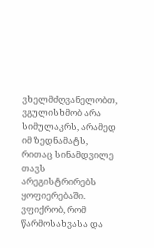ვხელმძღვანელობთ, ვგულისხმობ არა სიმულაკრს, არამედ იმ ზედნამატს, რითაც სინამდვილე თავს არეგისტრირებს ყოფიერებაში. ვფიქრობ, რომ წარმოსახვასა და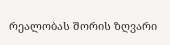რეალობას შორის ზღვარი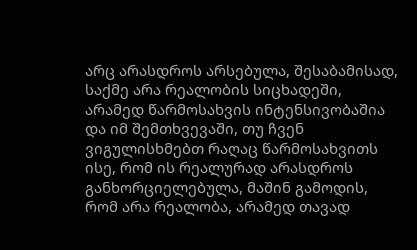არც არასდროს არსებულა, შესაბამისად, საქმე არა რეალობის სიცხადეში, არამედ წარმოსახვის ინტენსივობაშია და იმ შემთხვევაში, თუ ჩვენ ვიგულისხმებთ რაღაც წარმოსახვითს ისე, რომ ის რეალურად არასდროს განხორციელებულა, მაშინ გამოდის, რომ არა რეალობა, არამედ თავად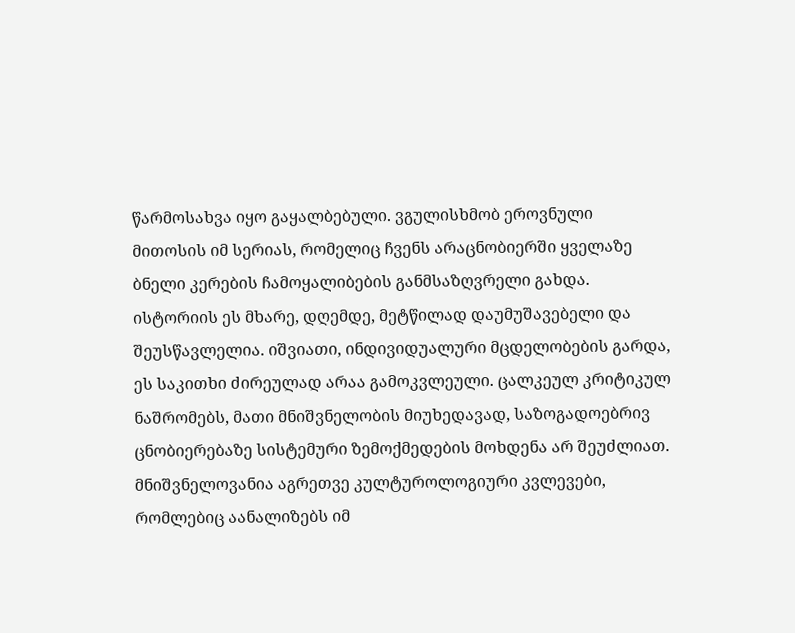წარმოსახვა იყო გაყალბებული. ვგულისხმობ ეროვნული მითოსის იმ სერიას, რომელიც ჩვენს არაცნობიერში ყველაზე ბნელი კერების ჩამოყალიბების განმსაზღვრელი გახდა. ისტორიის ეს მხარე, დღემდე, მეტწილად დაუმუშავებელი და შეუსწავლელია. იშვიათი, ინდივიდუალური მცდელობების გარდა, ეს საკითხი ძირეულად არაა გამოკვლეული. ცალკეულ კრიტიკულ ნაშრომებს, მათი მნიშვნელობის მიუხედავად, საზოგადოებრივ ცნობიერებაზე სისტემური ზემოქმედების მოხდენა არ შეუძლიათ.
მნიშვნელოვანია აგრეთვე კულტუროლოგიური კვლევები, რომლებიც აანალიზებს იმ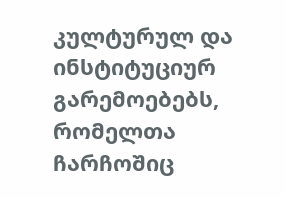კულტურულ და ინსტიტუციურ გარემოებებს, რომელთა ჩარჩოშიც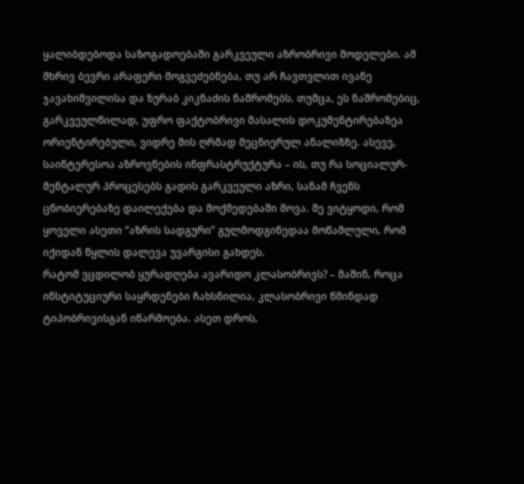ყალიბდებოდა საზოგადოებაში გარკვეული აზრობრივი მოდელები. ამ მხრივ ბევრი არაფერი მოგვეძებნება, თუ არ ჩავთვლით ივანე ჯავახიშვილისა და ზურაბ კიკნაძის ნაშრომებს. თუმცა, ეს ნაშრომებიც, გარკვეულწილად, უფრო ფაქტობრივი მასალის დოკუმენტირებაზეა ორიენტირებული, ვიდრე მის ღრმად მეცნიერულ ანალიზზე. ასევე, საინტერესოა აზროვნების ინფრასტრუქტურა – ის, თუ რა სოციალურ-მენტალურ პროცესებს გადის გარკვეული აზრი, სანამ ჩვენს ცნობიერებაზე დაილექება და მოქმედებაში მოვა. მე ვიტყოდი, რომ ყოველი ასეთი “აზრის სადგური” გულმოდგინედაა მოწამლული, რომ იქიდან წყლის დალევა უვარგისი გახდეს.
რატომ ვცდილობ ყურადღება ავარიდო კლასობრივს? – მაშინ, როცა ინსტიტუციური საყრდენები ჩახსნილია, კლასობრივი წმინდად ტიპობრივისგან იწარმოება. ასეთ დროს,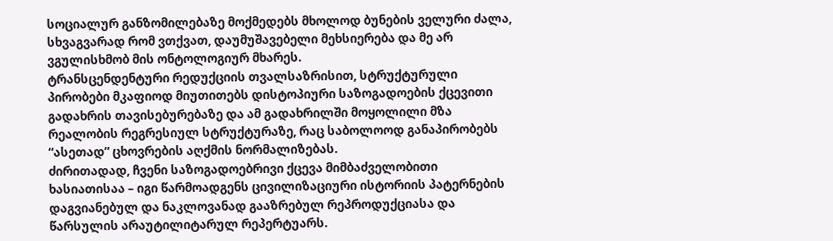სოციალურ განზომილებაზე მოქმედებს მხოლოდ ბუნების ველური ძალა, სხვაგვარად რომ ვთქვათ, დაუმუშავებელი მეხსიერება და მე არ ვგულისხმობ მის ონტოლოგიურ მხარეს.
ტრანსცენდენტური რედუქციის თვალსაზრისით, სტრუქტურული პირობები მკაფიოდ მიუთითებს დისტოპიური საზოგადოების ქცევითი გადახრის თავისებურებაზე და ამ გადახრილში მოყოლილი მზა რეალობის რეგრესიულ სტრუქტურაზე, რაც საბოლოოდ განაპირობებს “ასეთად” ცხოვრების აღქმის ნორმალიზებას.
ძირითადად, ჩვენი საზოგადოებრივი ქცევა მიმბაძველობითი ხასიათისაა – იგი წარმოადგენს ცივილიზაციური ისტორიის პატერნების დაგვიანებულ და ნაკლოვანად გააზრებულ რეპროდუქციასა და წარსულის არაუტილიტარულ რეპერტუარს.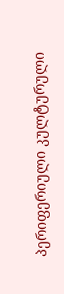პერიფერიული კულტურული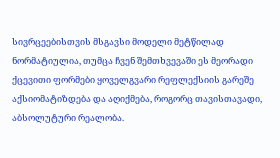სივრცეებისთვის მსგავსი მოდელი მეტწილად ნორმატიულია, თუმცა ჩვენ შემთხვევაში ეს მეორადი ქცევითი ფორმები ყოველგვარი რეფლექსიის გარეშე აქსიომატიზდება და აღიქმება, როგორც თავისთავადი, აბსოლუტური რეალობა.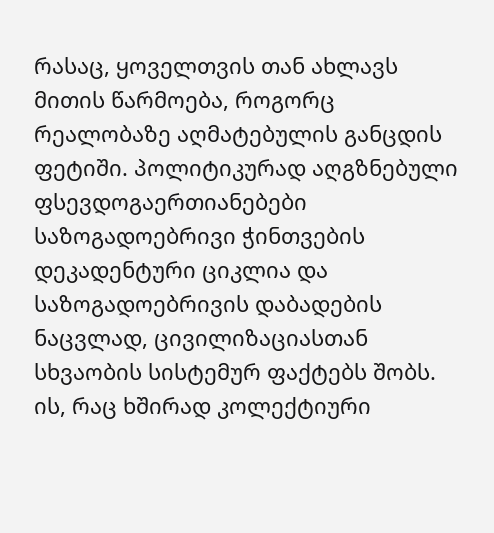რასაც, ყოველთვის თან ახლავს მითის წარმოება, როგორც რეალობაზე აღმატებულის განცდის ფეტიში. პოლიტიკურად აღგზნებული ფსევდოგაერთიანებები საზოგადოებრივი ჭინთვების დეკადენტური ციკლია და საზოგადოებრივის დაბადების ნაცვლად, ცივილიზაციასთან სხვაობის სისტემურ ფაქტებს შობს. ის, რაც ხშირად კოლექტიური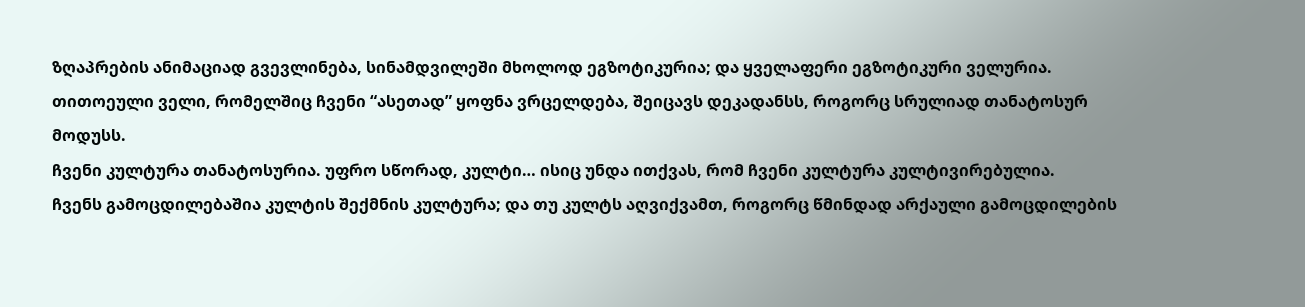ზღაპრების ანიმაციად გვევლინება, სინამდვილეში მხოლოდ ეგზოტიკურია; და ყველაფერი ეგზოტიკური ველურია.
თითოეული ველი, რომელშიც ჩვენი “ასეთად” ყოფნა ვრცელდება, შეიცავს დეკადანსს, როგორც სრულიად თანატოსურ მოდუსს.
ჩვენი კულტურა თანატოსურია. უფრო სწორად, კულტი… ისიც უნდა ითქვას, რომ ჩვენი კულტურა კულტივირებულია.
ჩვენს გამოცდილებაშია კულტის შექმნის კულტურა; და თუ კულტს აღვიქვამთ, როგორც წმინდად არქაული გამოცდილების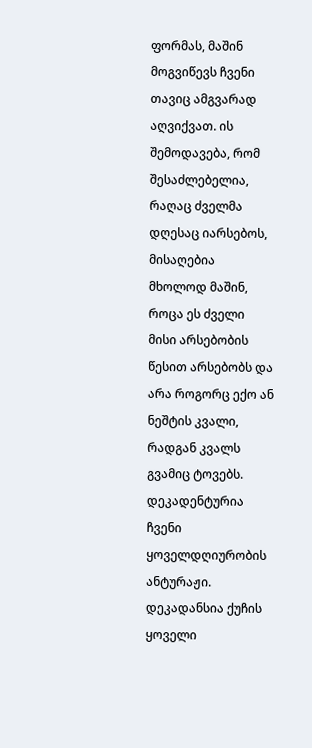ფორმას, მაშინ მოგვიწევს ჩვენი თავიც ამგვარად აღვიქვათ. ის შემოდავება, რომ შესაძლებელია, რაღაც ძველმა დღესაც იარსებოს, მისაღებია მხოლოდ მაშინ, როცა ეს ძველი მისი არსებობის წესით არსებობს და არა როგორც ექო ან ნეშტის კვალი, რადგან კვალს გვამიც ტოვებს.
დეკადენტურია ჩვენი ყოველდღიურობის ანტურაჟი. დეკადანსია ქუჩის ყოველი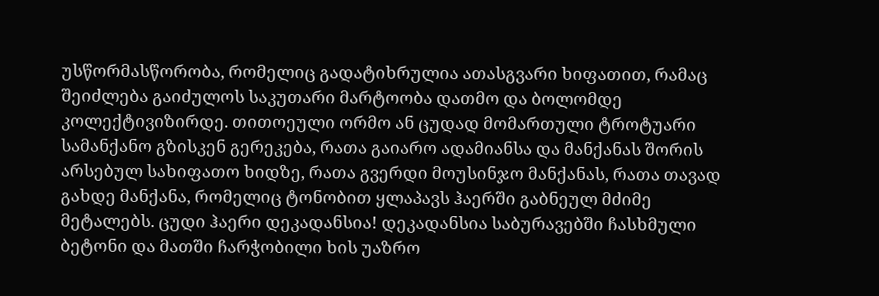უსწორმასწორობა, რომელიც გადატიხრულია ათასგვარი ხიფათით, რამაც შეიძლება გაიძულოს საკუთარი მარტოობა დათმო და ბოლომდე კოლექტივიზირდე. თითოეული ორმო ან ცუდად მომართული ტროტუარი სამანქანო გზისკენ გერეკება, რათა გაიარო ადამიანსა და მანქანას შორის არსებულ სახიფათო ხიდზე, რათა გვერდი მოუსინჯო მანქანას, რათა თავად გახდე მანქანა, რომელიც ტონობით ყლაპავს ჰაერში გაბნეულ მძიმე მეტალებს. ცუდი ჰაერი დეკადანსია! დეკადანსია საბურავებში ჩასხმული ბეტონი და მათში ჩარჭობილი ხის უაზრო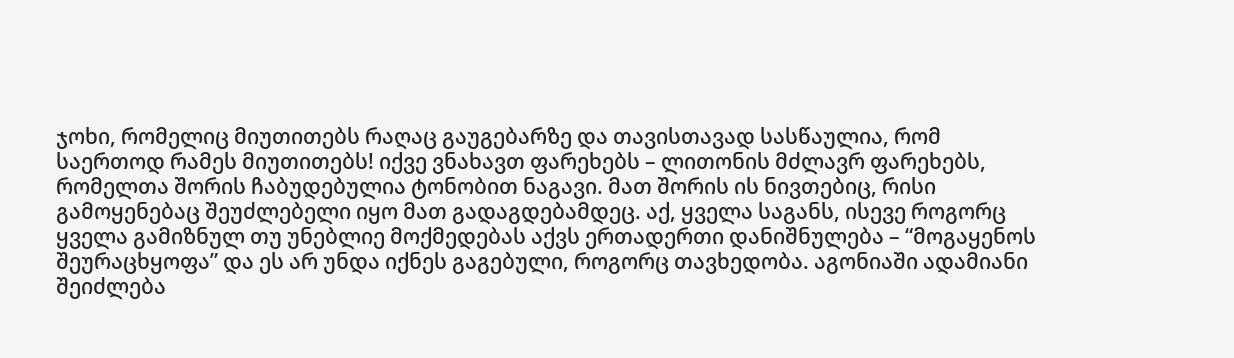ჯოხი, რომელიც მიუთითებს რაღაც გაუგებარზე და თავისთავად სასწაულია, რომ საერთოდ რამეს მიუთითებს! იქვე ვნახავთ ფარეხებს – ლითონის მძლავრ ფარეხებს, რომელთა შორის ჩაბუდებულია ტონობით ნაგავი. მათ შორის ის ნივთებიც, რისი გამოყენებაც შეუძლებელი იყო მათ გადაგდებამდეც. აქ, ყველა საგანს, ისევე როგორც ყველა გამიზნულ თუ უნებლიე მოქმედებას აქვს ერთადერთი დანიშნულება – “მოგაყენოს შეურაცხყოფა” და ეს არ უნდა იქნეს გაგებული, როგორც თავხედობა. აგონიაში ადამიანი შეიძლება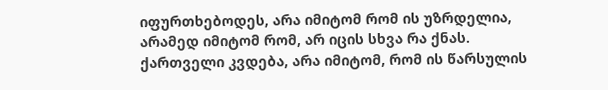იფურთხებოდეს, არა იმიტომ რომ ის უზრდელია, არამედ იმიტომ რომ, არ იცის სხვა რა ქნას. ქართველი კვდება, არა იმიტომ, რომ ის წარსულის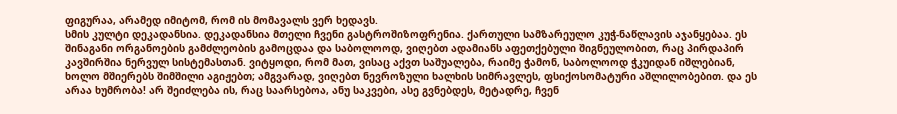ფიგურაა, არამედ იმიტომ, რომ ის მომავალს ვერ ხედავს.
სმის კულტი დეკადანსია. დეკადანსია მთელი ჩვენი გასტროშიზოფრენია. ქართული სამზარეულო კუჭ-ნაწლავის აჯანყებაა. ეს შინაგანი ორგანოების გამძლეობის გამოცდაა და საბოლოოდ, ვიღებთ ადამიანს აფეთქებული შიგნეულობით, რაც პირდაპირ კავშირშია ნერვულ სისტემასთან. ვიტყოდი, რომ მათ, ვისაც აქვთ საშუალება, რაიმე ჭამონ, საბოლოოდ ჭკუიდან იშლებიან, ხოლო მშიერებს შიმშილი აგიჟებთ; ამგვარად, ვიღებთ ნევროზული ხალხის სიმრავლეს, ფსიქოსომატური აშლილობებით. და ეს არაა ხუმრობა! არ შეიძლება ის, რაც საარსებოა, ანუ საკვები, ასე გვნებდეს, მეტადრე, ჩვენ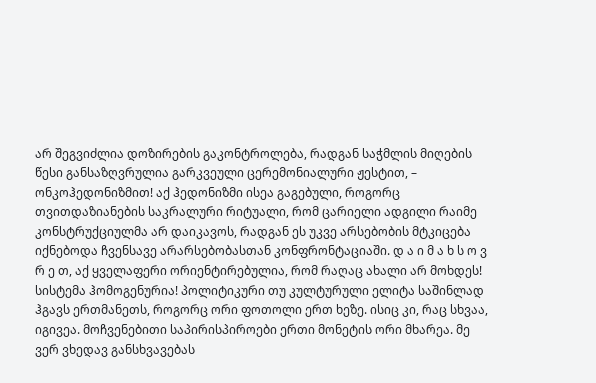არ შეგვიძლია დოზირების გაკონტროლება, რადგან საჭმლის მიღების წესი განსაზღვრულია გარკვეული ცერემონიალური ჟესტით, – ონკოჰედონიზმით! აქ ჰედონიზმი ისეა გაგებული, როგორც თვითდაზიანების საკრალური რიტუალი, რომ ცარიელი ადგილი რაიმე კონსტრუქციულმა არ დაიკავოს, რადგან ეს უკვე არსებობის მტკიცება იქნებოდა ჩვენსავე არარსებობასთან კონფრონტაციაში. დ ა ი მ ა ხ ს ო ვ რ ე თ, აქ ყველაფერი ორიენტირებულია, რომ რაღაც ახალი არ მოხდეს! სისტემა ჰომოგენურია! პოლიტიკური თუ კულტურული ელიტა საშინლად ჰგავს ერთმანეთს, როგორც ორი ფოთოლი ერთ ხეზე. ისიც კი, რაც სხვაა, იგივეა. მოჩვენებითი საპირისპიროები ერთი მონეტის ორი მხარეა. მე ვერ ვხედავ განსხვავებას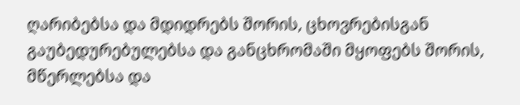ღარიბებსა და მდიდრებს შორის, ცხოვრებისგან გაუბედურებულებსა და განცხრომაში მყოფებს შორის, მწერლებსა და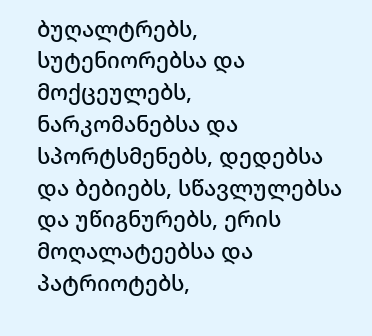ბუღალტრებს, სუტენიორებსა და მოქცეულებს, ნარკომანებსა და სპორტსმენებს, დედებსა და ბებიებს, სწავლულებსა და უწიგნურებს, ერის მოღალატეებსა და პატრიოტებს,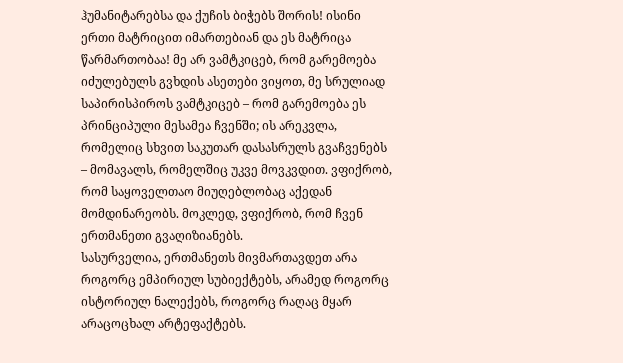ჰუმანიტარებსა და ქუჩის ბიჭებს შორის! ისინი ერთი მატრიცით იმართებიან და ეს მატრიცა წარმართობაა! მე არ ვამტკიცებ, რომ გარემოება იძულებულს გვხდის ასეთები ვიყოთ, მე სრულიად საპირისპიროს ვამტკიცებ – რომ გარემოება ეს პრინციპული მესამეა ჩვენში; ის არეკვლა, რომელიც სხვით საკუთარ დასასრულს გვაჩვენებს – მომავალს, რომელშიც უკვე მოვკვდით. ვფიქრობ, რომ საყოველთაო მიუღებლობაც აქედან მომდინარეობს. მოკლედ, ვფიქრობ, რომ ჩვენ ერთმანეთი გვაღიზიანებს.
სასურველია, ერთმანეთს მივმართავდეთ არა როგორც ემპირიულ სუბიექტებს, არამედ როგორც ისტორიულ ნალექებს, როგორც რაღაც მყარ არაცოცხალ არტეფაქტებს.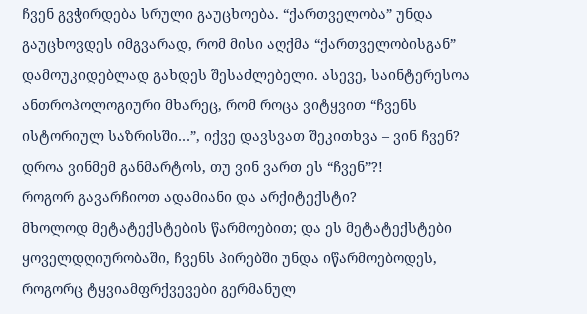ჩვენ გვჭირდება სრული გაუცხოება. “ქართველობა” უნდა გაუცხოვდეს იმგვარად, რომ მისი აღქმა “ქართველობისგან” დამოუკიდებლად გახდეს შესაძლებელი. ასევე, საინტერესოა ანთროპოლოგიური მხარეც, რომ როცა ვიტყვით “ჩვენს ისტორიულ საზრისში…”, იქვე დავსვათ შეკითხვა – ვინ ჩვენ? დროა ვინმემ განმარტოს, თუ ვინ ვართ ეს “ჩვენ”?!
როგორ გავარჩიოთ ადამიანი და არქიტექსტი?
მხოლოდ მეტატექსტების წარმოებით; და ეს მეტატექსტები ყოველდღიურობაში, ჩვენს პირებში უნდა იწარმოებოდეს, როგორც ტყვიამფრქვევები გერმანულ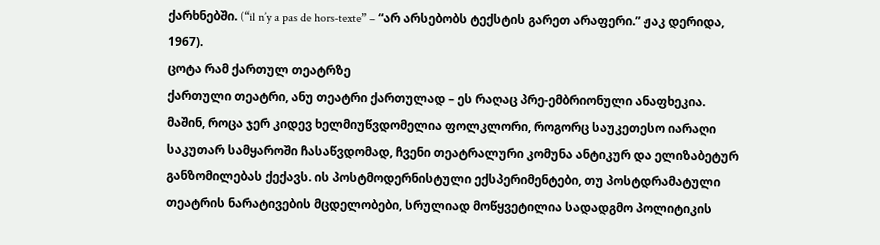ქარხნებში. (“il n’y a pas de hors-texte” – “არ არსებობს ტექსტის გარეთ არაფერი.” ჟაკ დერიდა, 1967).
ცოტა რამ ქართულ თეატრზე
ქართული თეატრი, ანუ თეატრი ქართულად – ეს რაღაც პრე-ემბრიონული ანაფხეკია. მაშინ, როცა ჯერ კიდევ ხელმიუწვდომელია ფოლკლორი, როგორც საუკეთესო იარაღი საკუთარ სამყაროში ჩასაწვდომად, ჩვენი თეატრალური კომუნა ანტიკურ და ელიზაბეტურ განზომილებას ქექავს. ის პოსტმოდერნისტული ექსპერიმენტები, თუ პოსტდრამატული თეატრის ნარატივების მცდელობები, სრულიად მოწყვეტილია სადადგმო პოლიტიკის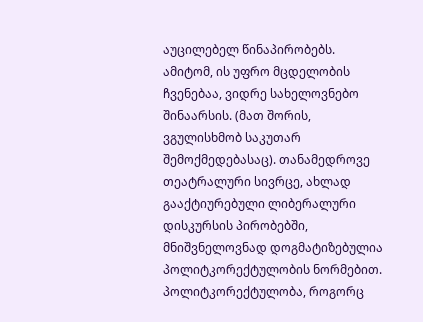აუცილებელ წინაპირობებს. ამიტომ, ის უფრო მცდელობის ჩვენებაა, ვიდრე სახელოვნებო შინაარსის. (მათ შორის, ვგულისხმობ საკუთარ შემოქმედებასაც). თანამედროვე თეატრალური სივრცე, ახლად გააქტიურებული ლიბერალური დისკურსის პირობებში, მნიშვნელოვნად დოგმატიზებულია პოლიტკორექტულობის ნორმებით.
პოლიტკორექტულობა, როგორც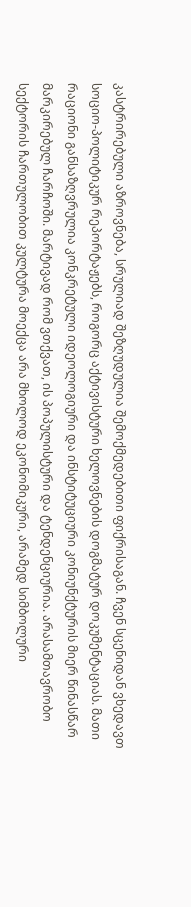კასტრირებული აზროვნება, სრულიად შეზღუდულია შემოქმედებითი ფიქრისაგან. ჩვენ სცენიდან ვხედავთ სოციო-პოლიტიკურ რეპორტაჟებს, როგორც აქტივისტური ხელოვნების დოგმატურ დოკუმენტაციას. მათი რაციონი განსაზღვრულია კონკრეტული იდეოლოგიური და ინსტიტუციური კონიუნქტურის მიერ წინასწარ მარკირებულ ჩარჩოში. მარტივად რომ ვთქვათ, ის პოპულისტური და ტენდენციურია. არასამთავრობო სექტორის ჩართულობით კულტურა მოექცა არა მხოლოდ ეკონომიკური, არამედ სიმბოლური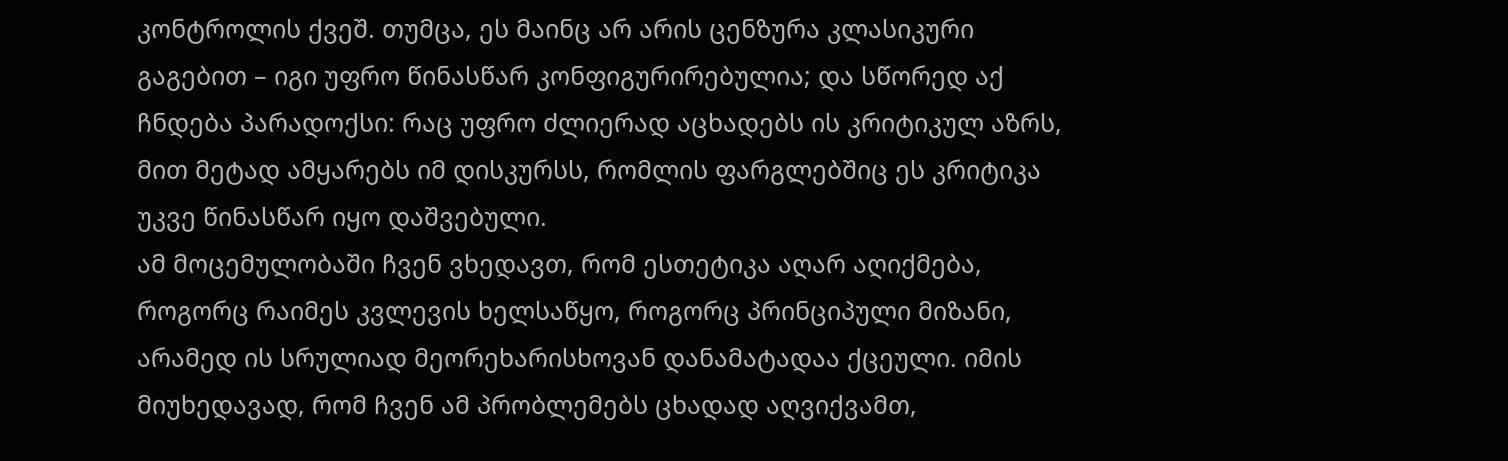კონტროლის ქვეშ. თუმცა, ეს მაინც არ არის ცენზურა კლასიკური გაგებით – იგი უფრო წინასწარ კონფიგურირებულია; და სწორედ აქ ჩნდება პარადოქსი: რაც უფრო ძლიერად აცხადებს ის კრიტიკულ აზრს, მით მეტად ამყარებს იმ დისკურსს, რომლის ფარგლებშიც ეს კრიტიკა უკვე წინასწარ იყო დაშვებული.
ამ მოცემულობაში ჩვენ ვხედავთ, რომ ესთეტიკა აღარ აღიქმება, როგორც რაიმეს კვლევის ხელსაწყო, როგორც პრინციპული მიზანი, არამედ ის სრულიად მეორეხარისხოვან დანამატადაა ქცეული. იმის მიუხედავად, რომ ჩვენ ამ პრობლემებს ცხადად აღვიქვამთ,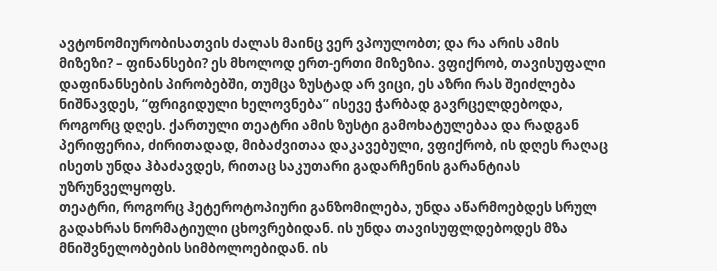ავტონომიურობისათვის ძალას მაინც ვერ ვპოულობთ; და რა არის ამის მიზეზი? – ფინანსები? ეს მხოლოდ ერთ-ერთი მიზეზია. ვფიქრობ, თავისუფალი დაფინანსების პირობებში, თუმცა ზუსტად არ ვიცი, ეს აზრი რას შეიძლება ნიშნავდეს, “ფრიგიდული ხელოვნება” ისევე ჭარბად გავრცელდებოდა, როგორც დღეს. ქართული თეატრი ამის ზუსტი გამოხატულებაა და რადგან პერიფერია, ძირითადად, მიბაძვითაა დაკავებული, ვფიქრობ, ის დღეს რაღაც ისეთს უნდა ჰბაძავდეს, რითაც საკუთარი გადარჩენის გარანტიას უზრუნველყოფს.
თეატრი, როგორც ჰეტეროტოპიური განზომილება, უნდა აწარმოებდეს სრულ გადახრას ნორმატიული ცხოვრებიდან. ის უნდა თავისუფლდებოდეს მზა მნიშვნელობების სიმბოლოებიდან. ის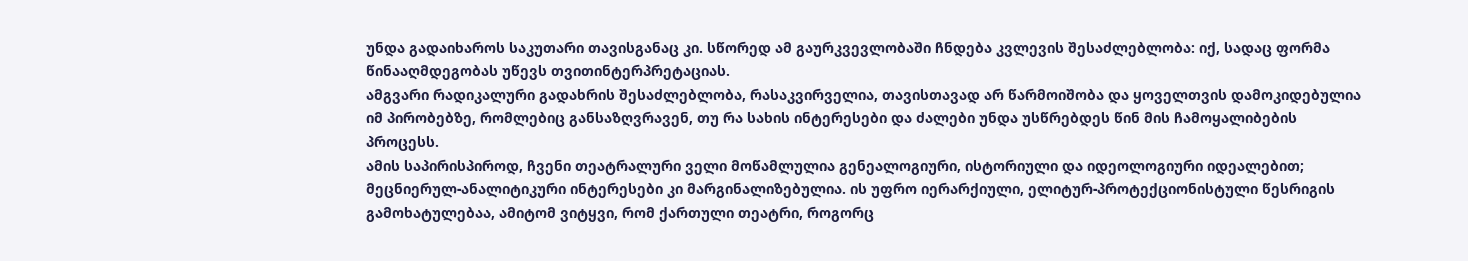უნდა გადაიხაროს საკუთარი თავისგანაც კი. სწორედ ამ გაურკვევლობაში ჩნდება კვლევის შესაძლებლობა: იქ, სადაც ფორმა წინააღმდეგობას უწევს თვითინტერპრეტაციას.
ამგვარი რადიკალური გადახრის შესაძლებლობა, რასაკვირველია, თავისთავად არ წარმოიშობა და ყოველთვის დამოკიდებულია იმ პირობებზე, რომლებიც განსაზღვრავენ, თუ რა სახის ინტერესები და ძალები უნდა უსწრებდეს წინ მის ჩამოყალიბების პროცესს.
ამის საპირისპიროდ, ჩვენი თეატრალური ველი მოწამლულია გენეალოგიური, ისტორიული და იდეოლოგიური იდეალებით; მეცნიერულ-ანალიტიკური ინტერესები კი მარგინალიზებულია. ის უფრო იერარქიული, ელიტურ-პროტექციონისტული წესრიგის გამოხატულებაა, ამიტომ ვიტყვი, რომ ქართული თეატრი, როგორც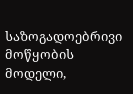საზოგადოებრივი მოწყობის მოდელი,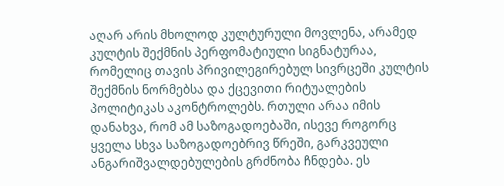აღარ არის მხოლოდ კულტურული მოვლენა, არამედ კულტის შექმნის პერფომატიული სიგნატურაა, რომელიც თავის პრივილეგირებულ სივრცეში კულტის შექმნის ნორმებსა და ქცევითი რიტუალების პოლიტიკას აკონტროლებს. რთული არაა იმის დანახვა, რომ ამ საზოგადოებაში, ისევე როგორც ყველა სხვა საზოგადოებრივ წრეში, გარკვეული ანგარიშვალდებულების გრძნობა ჩნდება. ეს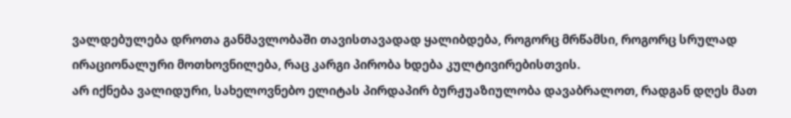ვალდებულება დროთა განმავლობაში თავისთავადად ყალიბდება, როგორც მრწამსი, როგორც სრულად ირაციონალური მოთხოვნილება, რაც კარგი პირობა ხდება კულტივირებისთვის.
არ იქნება ვალიდური, სახელოვნებო ელიტას პირდაპირ ბურჟუაზიულობა დავაბრალოთ, რადგან დღეს მათ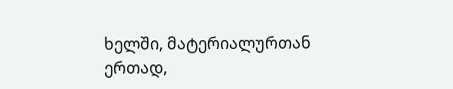ხელში, მატერიალურთან ერთად,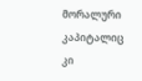მორალური კაპიტალიც კი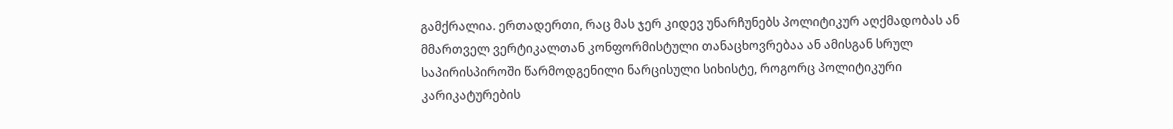გამქრალია. ერთადერთი, რაც მას ჯერ კიდევ უნარჩუნებს პოლიტიკურ აღქმადობას ან მმართველ ვერტიკალთან კონფორმისტული თანაცხოვრებაა ან ამისგან სრულ საპირისპიროში წარმოდგენილი ნარცისული სიხისტე, როგორც პოლიტიკური კარიკატურების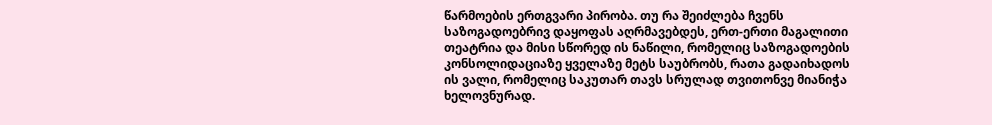წარმოების ერთგვარი პირობა. თუ რა შეიძლება ჩვენს საზოგადოებრივ დაყოფას აღრმავებდეს, ერთ-ერთი მაგალითი თეატრია და მისი სწორედ ის ნაწილი, რომელიც საზოგადოების კონსოლიდაციაზე ყველაზე მეტს საუბრობს, რათა გადაიხადოს ის ვალი, რომელიც საკუთარ თავს სრულად თვითონვე მიანიჭა ხელოვნურად.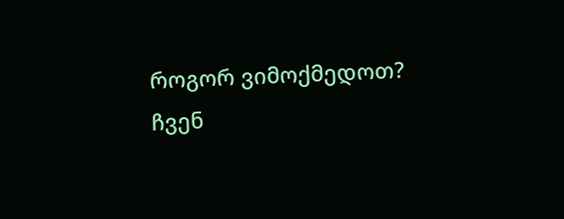როგორ ვიმოქმედოთ?
ჩვენ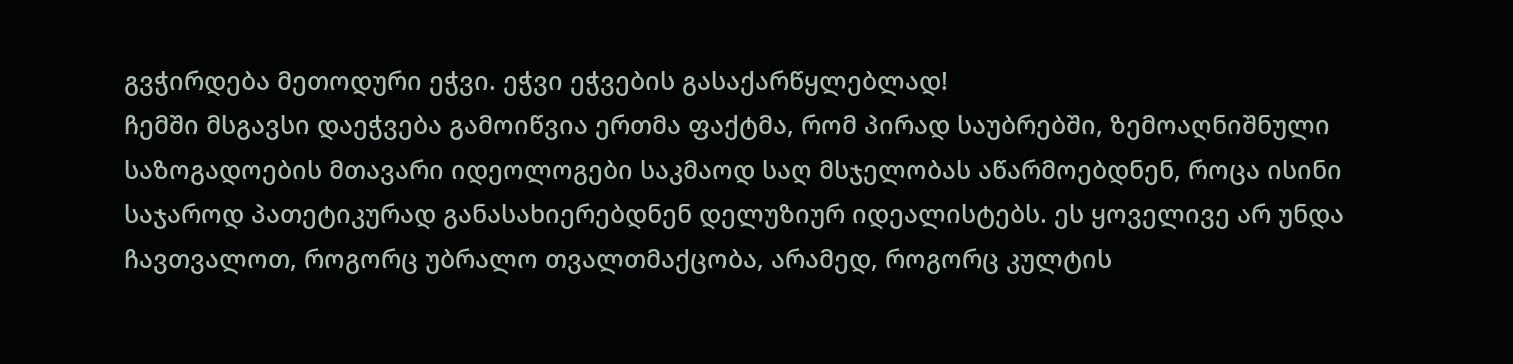გვჭირდება მეთოდური ეჭვი. ეჭვი ეჭვების გასაქარწყლებლად!
ჩემში მსგავსი დაეჭვება გამოიწვია ერთმა ფაქტმა, რომ პირად საუბრებში, ზემოაღნიშნული საზოგადოების მთავარი იდეოლოგები საკმაოდ საღ მსჯელობას აწარმოებდნენ, როცა ისინი საჯაროდ პათეტიკურად განასახიერებდნენ დელუზიურ იდეალისტებს. ეს ყოველივე არ უნდა ჩავთვალოთ, როგორც უბრალო თვალთმაქცობა, არამედ, როგორც კულტის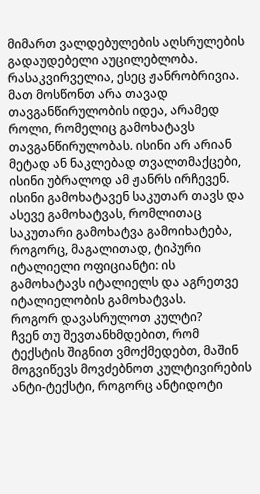მიმართ ვალდებულების აღსრულების გადაუდებელი აუცილებლობა. რასაკვირველია, ესეც ჟანრობრივია. მათ მოსწონთ არა თავად თავგანწირულობის იდეა, არამედ როლი, რომელიც გამოხატავს თავგანწირულობას. ისინი არ არიან მეტად ან ნაკლებად თვალთმაქცები, ისინი უბრალოდ ამ ჟანრს ირჩევენ. ისინი გამოხატავენ საკუთარ თავს და ასევე გამოხატვას, რომლითაც საკუთარი გამოხატვა გამოიხატება, როგორც, მაგალითად, ტიპური იტალიელი ოფიციანტი: ის გამოხატავს იტალიელს და აგრეთვე იტალიელობის გამოხატვას.
როგორ დავასრულოთ კულტი?
ჩვენ თუ შევთანხმდებით, რომ ტექსტის შიგნით ვმოქმედებთ, მაშინ მოგვიწევს მოვძებნოთ კულტივირების ანტი-ტექსტი, როგორც ანტიდოტი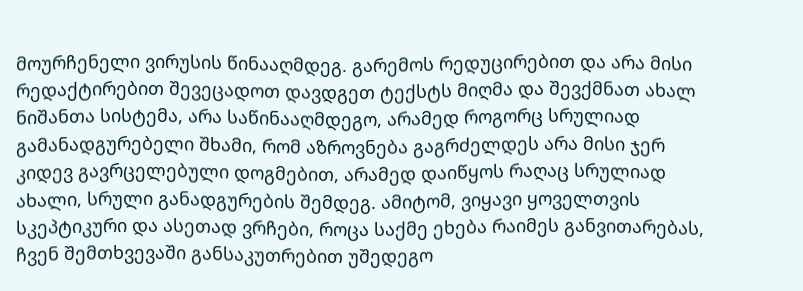მოურჩენელი ვირუსის წინააღმდეგ. გარემოს რედუცირებით და არა მისი რედაქტირებით შევეცადოთ დავდგეთ ტექსტს მიღმა და შევქმნათ ახალ ნიშანთა სისტემა, არა საწინააღმდეგო, არამედ როგორც სრულიად გამანადგურებელი შხამი, რომ აზროვნება გაგრძელდეს არა მისი ჯერ კიდევ გავრცელებული დოგმებით, არამედ დაიწყოს რაღაც სრულიად ახალი, სრული განადგურების შემდეგ. ამიტომ, ვიყავი ყოველთვის სკეპტიკური და ასეთად ვრჩები, როცა საქმე ეხება რაიმეს განვითარებას, ჩვენ შემთხვევაში განსაკუთრებით უშედეგო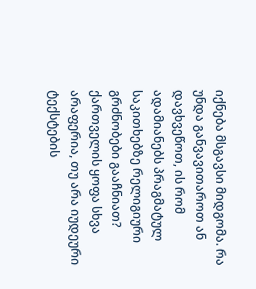იქნება მსგავსი მიდგომა. რა უნდა განვავითაროთ ან დავხვეწოთ, ის რომ ადამიანებს პრაგმატულ საკითხებზე რელიგიური გრძნობები გააჩნიათ? ქართველის ყოფა სხვა არაფერია, თუ არა იუდეური ტექსტების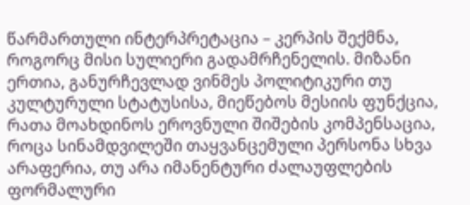წარმართული ინტერპრეტაცია – კერპის შექმნა, როგორც მისი სულიერი გადამრჩენელის. მიზანი ერთია, განურჩევლად ვინმეს პოლიტიკური თუ კულტურული სტატუსისა, მიეწებოს მესიის ფუნქცია, რათა მოახდინოს ეროვნული შიშების კომპენსაცია, როცა სინამდვილეში თაყვანცემული პერსონა სხვა არაფერია, თუ არა იმანენტური ძალაუფლების ფორმალური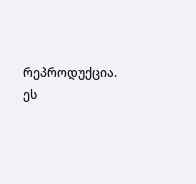რეპროდუქცია. ეს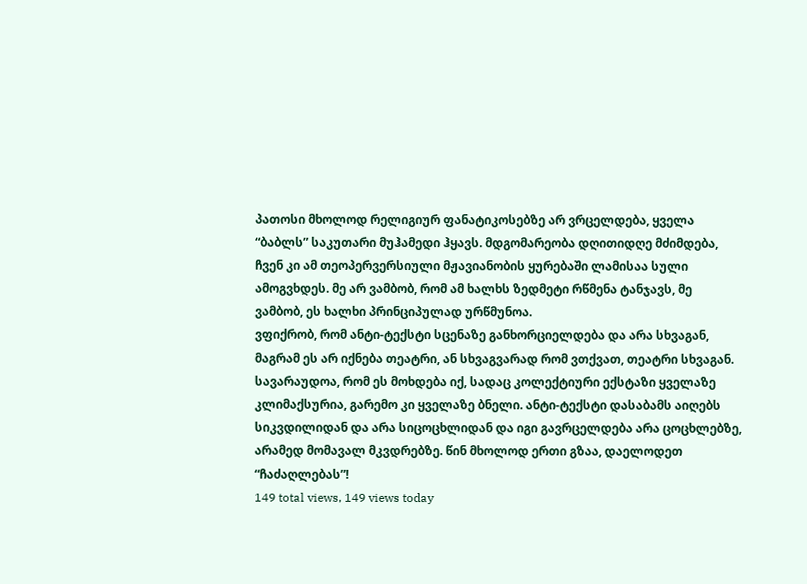პათოსი მხოლოდ რელიგიურ ფანატიკოსებზე არ ვრცელდება, ყველა “ბაბლს” საკუთარი მუჰამედი ჰყავს. მდგომარეობა დღითიდღე მძიმდება, ჩვენ კი ამ თეოპერვერსიული მჟავიანობის ყურებაში ლამისაა სული ამოგვხდეს. მე არ ვამბობ, რომ ამ ხალხს ზედმეტი რწმენა ტანჯავს, მე ვამბობ, ეს ხალხი პრინციპულად ურწმუნოა.
ვფიქრობ, რომ ანტი-ტექსტი სცენაზე განხორციელდება და არა სხვაგან, მაგრამ ეს არ იქნება თეატრი, ან სხვაგვარად რომ ვთქვათ, თეატრი სხვაგან. სავარაუდოა, რომ ეს მოხდება იქ, სადაც კოლექტიური ექსტაზი ყველაზე კლიმაქსურია, გარემო კი ყველაზე ბნელი. ანტი-ტექსტი დასაბამს აიღებს სიკვდილიდან და არა სიცოცხლიდან და იგი გავრცელდება არა ცოცხლებზე, არამედ მომავალ მკვდრებზე. წინ მხოლოდ ერთი გზაა, დაელოდეთ “ჩაძაღლებას”!
149 total views, 149 views today